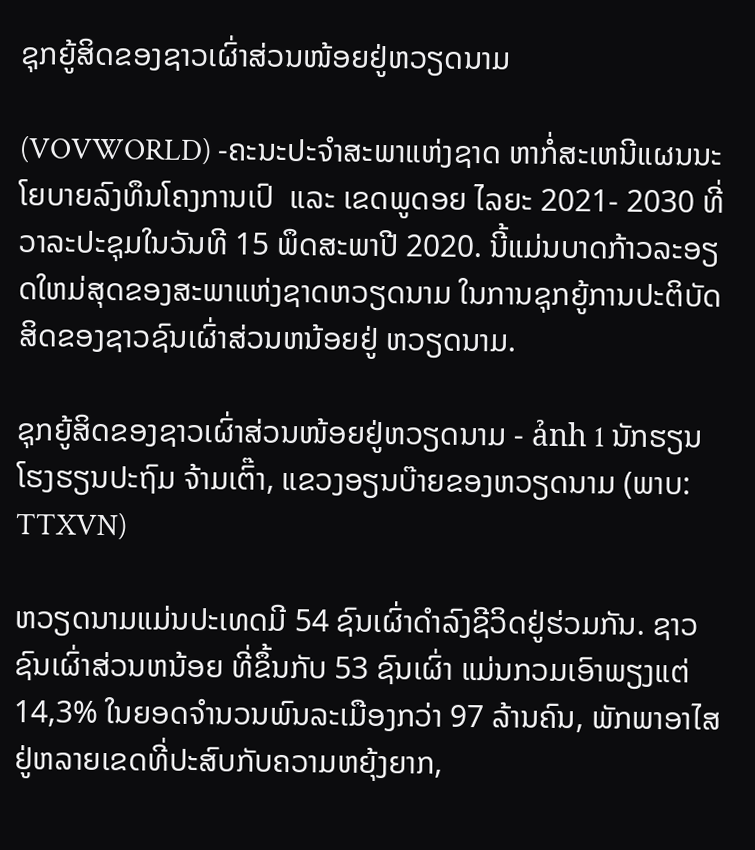ຊຸກຍູ້ສິດຂອງຊາວເຜົ່າສ່ວນໜ້ອຍຢູ່ຫວຽດນາມ

(VOVWORLD) -ຄະນະປະຈຳສະພາແຫ່ງຊາດ ຫາກໍ່ສະເຫນີແຜນນະໂຍບາຍລົງທຶນໂຄງການເປົ  ແລະ ເຂດພູດອຍ ໄລຍະ 2021- 2030 ທີ່ວາລະປະຊຸມໃນວັນທີ 15 ພຶດສະພາປີ 2020. ນີ້ແມ່ນບາດກ້າວລະອຽດໃຫມ່ສຸດຂອງສະພາແຫ່ງຊາດຫວຽດນາມ ໃນການຊຸກຍູ້ການປະຕິບັດສິດຂອງຊາວຊົນເຜົ່າສ່ວນຫນ້ອຍຢູ່ ຫວຽດນາມ.

ຊຸກຍູ້ສິດຂອງຊາວເຜົ່າສ່ວນໜ້ອຍຢູ່ຫວຽດນາມ - ảnh 1 ນັກຮຽນ ໂຮງຮຽນປະຖົມ ຈ້າມເຕົ໊າ, ແຂວງອຽນບ໊າຍຂອງຫວຽດນາມ (ພາບ: TTXVN)

ຫວຽດນາມແມ່ນປະເທດມີ 54 ຊົນເຜົ່າດຳລົງຊີວິດຢູ່ຮ່ວມກັນ. ຊາວຊົນເຜົ່າສ່ວນຫນ້ອຍ ທີ່ຂຶ້ນກັບ 53 ຊົນເຜົ່າ ແມ່ນກວມເອົາພຽງແຕ່ 14,3% ໃນຍອດຈຳນວນພົນລະເມືອງກວ່າ 97 ລ້ານຄົນ, ພັກພາອາໄສຢູ່ຫລາຍເຂດທີ່ປະສົບກັບຄວາມຫຍຸ້ງຍາກ,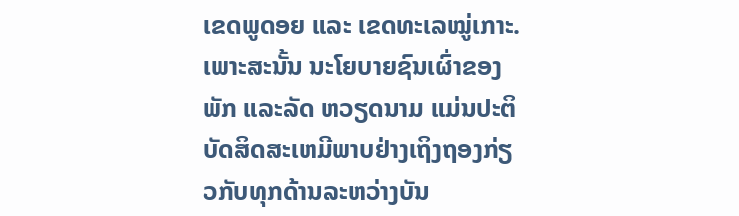ເຂດພູດອຍ ແລະ ເຂດທະເລໝູ່ເກາະ. ເພາະສະນັ້ນ ນະໂຍບາຍຊົນເຜົ່າຂອງພັກ ແລະລັດ ຫວຽດນາມ ແມ່ນປະຕິບັດສິດສະເຫມີພາບຢ່າງເຖິງຖອງກ່ຽວກັບທຸກດ້ານລະຫວ່າງບັນ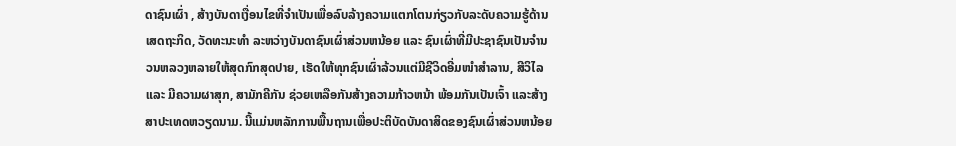ດາຊົນເຜົ່າ , ສ້າງບັນດາເງື່ອນໄຂທີ່ຈຳເປັນເພື່ອລົບລ້າງຄວາມແຕກໂຕນກ່ຽວກັບລະດັບຄວາມຮູ້ດ້ານເສດຖະກິດ, ວັດທະນະທຳ ລະຫວ່າງບັນດາຊົນເຜົ່າສ່ວນຫນ້ອຍ ແລະ ຊົນເຜົ່າທີ່ມີປະຊາຊົນເປັນຈຳນວນຫລວງຫລາຍໃຫ້ສຸດກົກສຸດປາຍ, ເຮັດໃຫ້ທຸກຊົນເຜົ່າລ້ວນແຕ່ມີຊີວິດອີ່ມໜຳສຳລານ, ສີວິໄລ ແລະ ມີຄວາມຜາສຸກ, ສາມັກຄີກັນ ຊ່ວຍເຫລືອກັນສ້າງຄວາມກ້າວຫນ້າ ພ້ອມກັນເປັນເຈົ້າ ແລະສ້າງສາປະເທດຫວຽດນາມ. ນີ້ແມ່ນຫລັກການພື້ນຖານເພື່ອປະຕິບັດບັນດາສິດຂອງຊົນເຜົ່າສ່ວນຫນ້ອຍ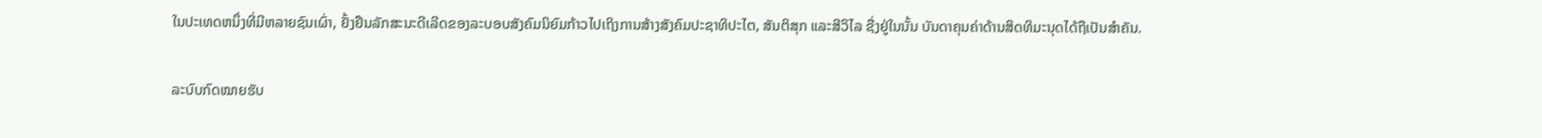ໃນປະເທດຫນຶ່ງທີ່ມີຫລາຍຊົນເຜົ່າ, ຢັ້ງຢືນລັກສະນະດີເລີດຂອງລະບອບສັງຄົມນິຍົມກ້າວໄປເຖິງການສ້າງສັງຄົມປະຊາທິປະໄຕ, ສັນຕິສຸກ ແລະສີວິໄລ ຊື່ງຢູ່ໃນນັ້ນ ບັນດາຄຸນຄ່າດ້ານສິດທິມະນຸດໄດ້ຖືເປັນສຳຄັນ.

ລະບົບກົດໝາຍຮັບ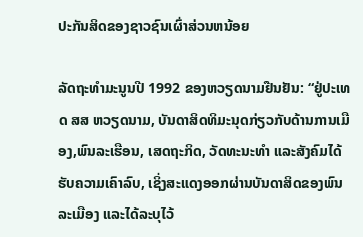ປະກັນສິດຂອງຊາວຊົນເຜົ່າສ່ວນຫນ້ອຍ

ລັດຖະທຳມະນູນປີ 1992 ຂອງຫວຽດນາມຢືນຢັນ: “ຢູ່ປະເທດ ສສ ຫວຽດນາມ, ບັນດາສິດທິມະນຸດກ່ຽວກັບດ້ານການເມືອງ,ພົນລະເຮືອນ, ເສດຖະກິດ, ວັດທະນະທຳ ແລະສັງຄົມໄດ້ຮັບຄວາມເຄົາລົບ, ເຊິ່ງສະແດງອອກຜ່ານບັນດາສິດຂອງພົນລະເມືອງ ແລະໄດ້ລະບຸໄວ້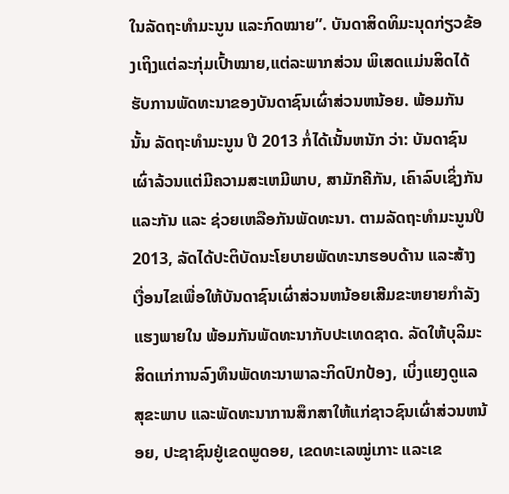ໃນລັດຖະທຳມະນູນ ແລະກົດໝາຍ”. ບັນດາສິດທິມະນຸດກ່ຽວຂ້ອງເຖິງແຕ່ລະກຸ່ມເປົ້າໝາຍ,ແຕ່ລະພາກສ່ວນ ພິເສດແມ່ນສິດໄດ້ຮັບການພັດທະນາຂອງບັນດາຊົນເຜົ່າສ່ວນຫນ້ອຍ. ພ້ອມກັນນັ້ນ ລັດຖະທຳມະນູນ ປີ 2013 ກໍ່ໄດ້ເນັ້ນຫນັກ ວ່າ: ບັນດາຊົນເຜົ່າລ້ວນແຕ່ມີຄວາມສະເຫມີພາບ, ສາມັກຄີກັນ, ເຄົາລົບເຊິ່ງກັນ ແລະກັນ ແລະ ຊ່ວຍເຫລືອກັນພັດທະນາ. ຕາມລັດຖະທຳມະນູນປີ 2013, ລັດໄດ້ປະຕິບັດນະໂຍບາຍພັດທະນາຮອບດ້ານ ແລະສ້າງເງື່ອນໄຂເພື່ອໃຫ້ບັນດາຊົນເຜົ່າສ່ວນຫນ້ອຍເສີມຂະຫຍາຍກຳລັງແຮງພາຍໃນ ພ້ອມກັນພັດທະນາກັບປະເທດຊາດ. ລັດໃຫ້ບຸລິມະສິດແກ່ການລົງທຶນພັດທະນາພາລະກິດປົກປ້ອງ, ເບິ່ງແຍງດູແລສຸຂະພາບ ແລະພັດທະນາການສຶກສາໃຫ້ແກ່ຊາວຊົນເຜົ່າສ່ວນຫນ້ອຍ, ປະຊາຊົນຢູ່ເຂດພູດອຍ, ເຂດທະເລໝູ່ເກາະ ແລະເຂ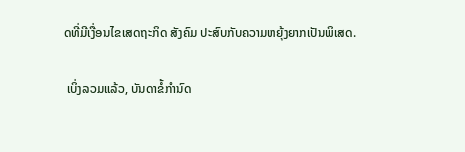ດທີ່ມີເງື່ອນໄຂເສດຖະກິດ ສັງຄົມ ປະສົບກັບຄວາມຫຍຸ້ງຍາກເປັນພິເສດ.

 ເບິ່ງລວມແລ້ວ, ບັນດາຂໍ້ກໍານົດ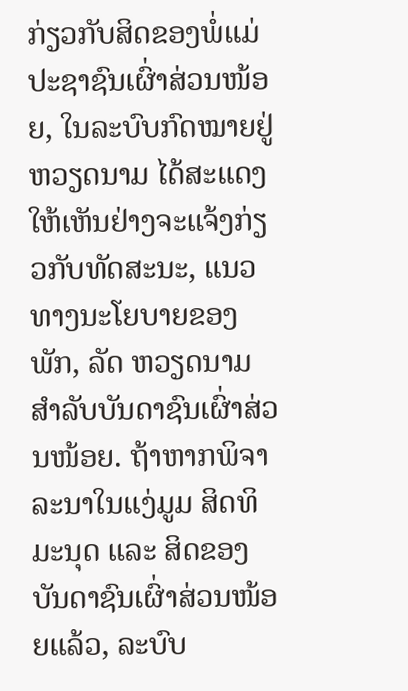ກ່ຽວກັບສິດຂອງພໍ່ແມ່ປະຊາຊົນເຜົ່າສ່ວນໜ້ອຍ, ໃນລະບົບກົດໝາຍຢູ່ຫວຽດນາມ ໄດ້ສະແດງໃຫ້ເຫັນຢ່າງຈະແຈ້ງກ່ຽວກັບທັດສະນະ, ແນວທາງນະໂຍບາຍຂອງພັກ, ລັດ ຫວຽດນາມ ສໍາລັບບັນດາຊົນເຜົ່າສ່ວນໜ້ອຍ. ຖ້າຫາກພິຈາລະນາໃນແງ່ມູມ ສິດທິມະນຸດ ແລະ ສິດຂອງບັນດາຊົນເຜົ່າສ່ວນໜ້ອຍແລ້ວ, ລະບົບ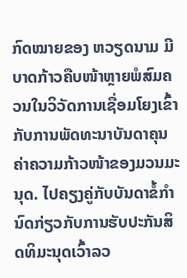ກົດໝາຍຂອງ ຫວຽດນາມ ມີບາດກ້າວຄືບໜ້າຫຼາຍພໍສົມຄວນໃນວິວັດການເຊື່ອມໂຍງເຂົ້າກັບການພັດທະນາບັນດາຄຸນຄ່າຄວາມກ້າວໜ້າຂອງມວນມະນຸດ. ໄປຄຽງຄູ່ກັບບັນດາຂໍ້ກໍານົດກ່ຽວກັບການຮັບປະກັນສິດທິມະນຸດເວົ້າລວ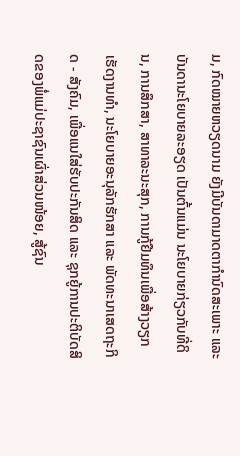ມ, ກົດໝາຍຫວຽດນາມ ຍັງມີບັນດາມາດຕາກໍານົດສະເພາະ ແລະ ບັນດານະໂຍບາຍລະອຽດ ເປັນຕົ້ນແມ່ນ ນະໂຍບາຍກ່ຽວກັບທີ່ດິນ, ການສຶກສາ, ສາທາລະນະສຸກ, ການກູ້ຢືມທຶນເພື່ອສ້າງວຽກເຮັດງານທໍາ, ນະໂຍບາຍອະນຸລັກຮັກສາ ແລະ ພັດທະນາເສດຖະກິດ - ສັງຄົມ, ເພື່ອແນໃສ່ຮັບປະກັນສິດ ແລະ ຊຸກຍູ້ການປະຕິບັດສິດຂອງພໍ່ແມ່ປະຊາຊົນເຜົ່າສ່ວນໜ້ອຍ, ສູ້ຊົນ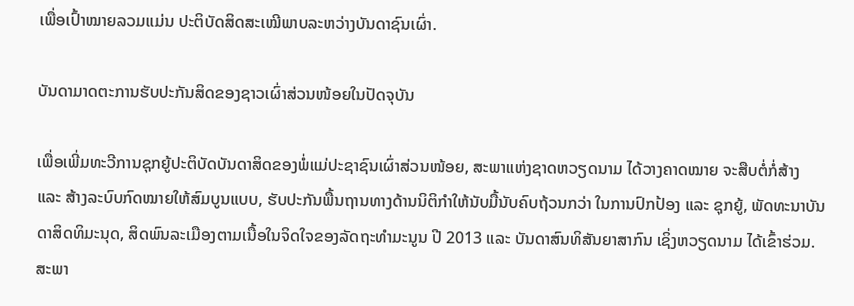ເພື່ອເປົ້າໝາຍລວມແມ່ນ ປະຕິບັດສິດສະເໝີພາບລະຫວ່າງບັນດາຊົນເຜົ່າ.

ບັນດາມາດຕະການຮັບປະກັນສິດຂອງຊາວເຜົ່າສ່ວນໜ້ອຍໃນປັດຈຸບັນ

ເພື່ອເພີ່ມທະວີການຊຸກຍູ້ປະຕິບັດບັນດາສິດຂອງພໍ່ແມ່ປະຊາຊົນເຜົ່າສ່ວນໜ້ອຍ, ສະພາແຫ່ງຊາດຫວຽດນາມ ໄດ້ວາງຄາດໝາຍ ຈະສືບຕໍ່ກໍ່ສ້າງ ແລະ ສ້າງລະບົບກົດໝາຍໃຫ້ສົມບູນແບບ, ຮັບປະກັນພື້ນຖານທາງດ້ານນິຕິກໍາໃຫ້ນັບມື້ນັບຄົບຖ້ວນກວ່າ ໃນການປົກປ້ອງ ແລະ ຊຸກຍູ້, ພັດທະນາບັນດາສິດທິມະນຸດ, ສິດພົນລະເມືອງຕາມເນື້ອໃນຈິດໃຈຂອງລັດຖະທໍາມະນູນ ປີ 2013 ແລະ ບັນດາສົນທິສັນຍາສາກົນ ເຊິ່ງຫວຽດນາມ ໄດ້ເຂົ້າຮ່ວມ. ສະພາ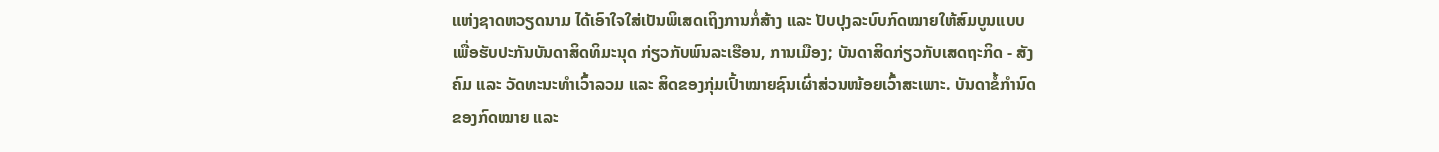ແຫ່ງຊາດຫວຽດນາມ ໄດ້ເອົາໃຈໃສ່ເປັນພິເສດເຖິງການກໍ່ສ້າງ ແລະ ປັບປຸງລະບົບກົດໝາຍໃຫ້ສົມບູນແບບເພື່ອຮັບປະກັນບັນດາສິດທິມະນຸດ ກ່ຽວກັບພົນລະເຮືອນ, ການເມືອງ; ບັນດາສິດກ່ຽວກັບເສດຖະກິດ - ສັງຄົມ ແລະ ວັດທະນະທໍາເວົ້າລວມ ແລະ ສິດຂອງກຸ່ມເປົ້າໝາຍຊົນເຜົ່າສ່ວນໜ້ອຍເວົ້າສະເພາະ. ບັນດາຂໍ້ກໍານົດຂອງກົດໝາຍ ແລະ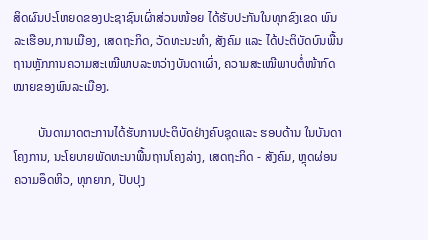ສິດຜົນປະໂຫຍດຂອງປະຊາຊົນເຜົ່າສ່ວນໜ້ອຍ ໄດ້ຮັບປະກັນໃນທຸກຂົງເຂດ ພົນລະເຮືອນ,ການເມືອງ, ເສດຖະກິດ, ວັດທະນະທໍາ, ສັງຄົມ ແລະ ໄດ້ປະຕິບັດບົນພື້ນຖານຫຼັກການຄວາມສະເໝີພາບລະຫວ່າງບັນດາເຜົ່າ, ຄວາມສະເໝີພາບຕໍ່ໜ້າກົດໝາຍຂອງພົນລະເມືອງ.

        ບັນດາມາດຕະການໄດ້ຮັບການປະຕິບັດຢ່າງຄົບຊຸດແລະ ຮອບດ້ານ ໃນບັນດາໂຄງການ, ນະໂຍບາຍພັດທະນາພື້ນຖານໂຄງລ່າງ, ເສດຖະກິດ - ສັງຄົມ, ຫຼຸດຜ່ອນຄວາມອຶດຫິວ, ທຸກຍາກ, ປັບປຸງ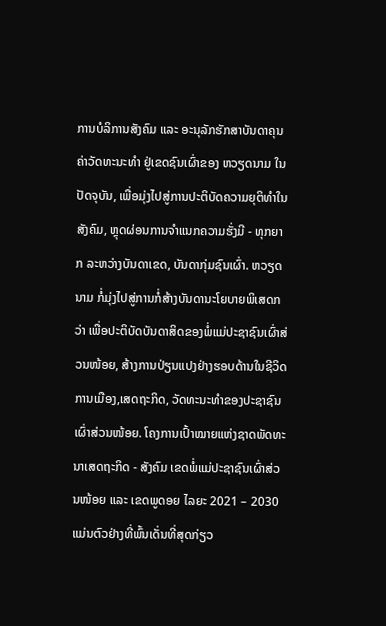ການບໍລິການສັງຄົມ ແລະ ອະນຸລັກຮັກສາບັນດາຄຸນຄ່າວັດທະນະທໍາ ຢູ່ເຂດຊົນເຜົ່າຂອງ ຫວຽດນາມ ໃນປັດຈຸບັນ, ເພື່ອມຸ່ງໄປສູ່ການປະຕິບັດຄວາມຍຸຕິທໍາໃນສັງຄົມ, ຫຼຸດຜ່ອນການຈໍາແນກຄວາມຮັ່ງມີ - ທຸກຍາກ ລະຫວ່າງບັນດາເຂດ, ບັນດາກຸ່ມຊົນເຜົ່າ. ຫວຽດນາມ ກໍ່ມຸ່ງໄປສູ່ການກໍ່ສ້າງບັນດານະໂຍບາຍພິເສດກວ່າ ເພື່ອປະຕິບັດບັນດາສິດຂອງພໍ່ແມ່ປະຊາຊົນເຜົ່າສ່ວນໜ້ອຍ, ສ້າງການປ່ຽນແປງຢ່າງຮອບດ້ານໃນຊີວິດການເມືອງ,ເສດຖະກິດ, ວັດທະນະທໍາຂອງປະຊາຊົນເຜົ່າສ່ວນໜ້ອຍ. ໂຄງການເປົ້າໝາຍແຫ່ງຊາດພັດທະນາເສດຖະກິດ - ສັງຄົມ ເຂດພໍ່ແມ່ປະຊາຊົນເຜົ່າສ່ວນໜ້ອຍ ແລະ ເຂດພູດອຍ ໄລຍະ 2021 – 2030 ແມ່ນຕົວຢ່າງທີ່ພົ້ນເດັ່ນທີ່ສຸດກ່ຽວ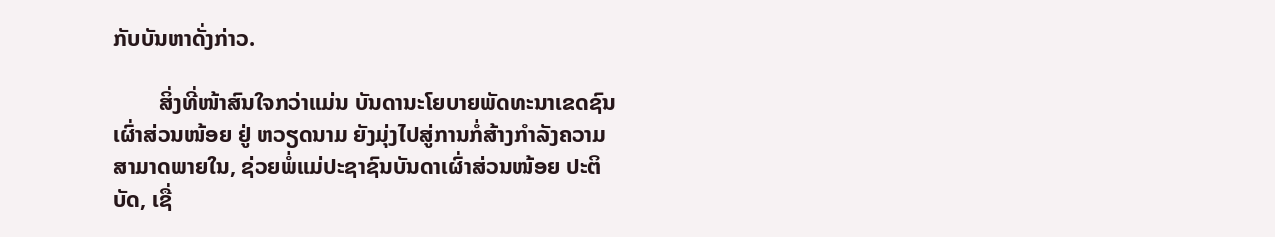ກັບບັນຫາດັ່ງກ່າວ.

        ສິ່ງທີ່ໜ້າສົນໃຈກວ່າແມ່ນ ບັນດານະໂຍບາຍພັດທະນາເຂດຊົນເຜົ່າສ່ວນໜ້ອຍ ຢູ່ ຫວຽດນາມ ຍັງມຸ່ງໄປສູ່ການກໍ່ສ້າງກໍາລັງຄວາມສາມາດພາຍໃນ, ຊ່ວຍພໍ່ແມ່ປະຊາຊົນບັນດາເຜົ່າສ່ວນໜ້ອຍ ປະຕິບັດ, ເຊື່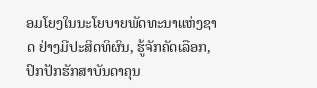ອມໂຍງໃນນະໂຍບາຍພັດທະນາແຫ່ງຊາດ ຢ່າງມີປະສິດທິຜົນ, ຮູ້ຈັກຄັດເລືອກ, ປົກປັກຮັກສາບັນດາຄຸນ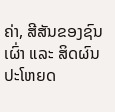ຄ່າ, ສີສັນຂອງຊົນເຜົ່າ ແລະ ສິດຜົນປະໂຫຍດ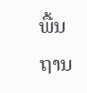ພື້ນຖານ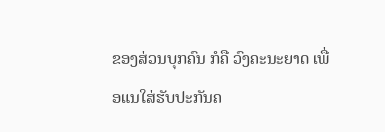ຂອງສ່ວນບຸກຄົນ ກໍຄື ວົງຄະນະຍາດ ເພື່ອແນໃສ່ຮັບປະກັນຄ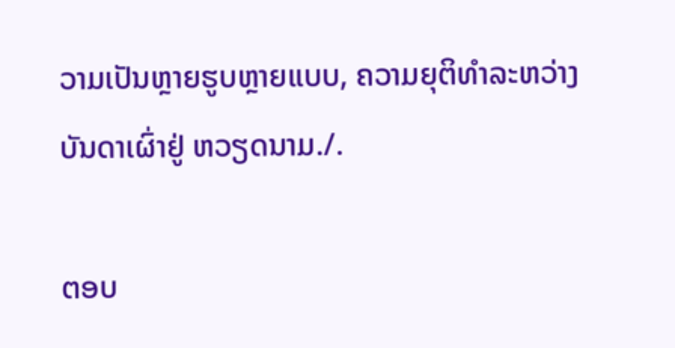ວາມເປັນຫຼາຍຮູບຫຼາຍແບບ, ຄວາມຍຸຕິທໍາລະຫວ່າງບັນດາເຜົ່າຢູ່ ຫວຽດນາມ./.

ຕອບ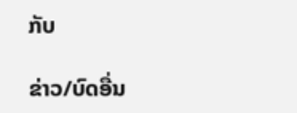ກັບ

ຂ່າວ/ບົດອື່ນ